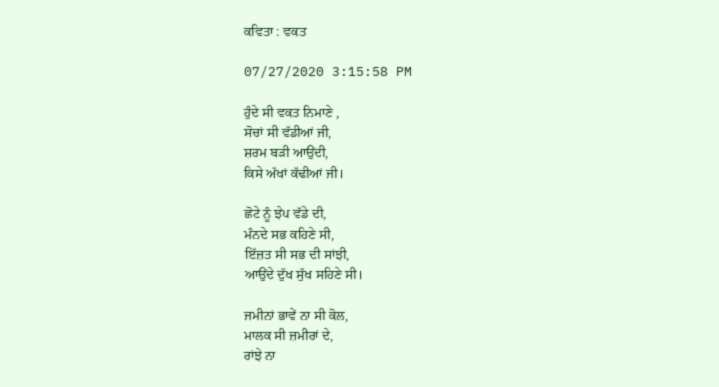ਕਵਿਤਾ : ਵਕਤ

07/27/2020 3:15:58 PM

ਹੁੰਦੇ ਸੀ ਵਕਤ ਨਿਮਾਣੇ ,
ਸੋਚਾਂ ਸੀ ਵੱਡੀਆਂ ਜੀ,
ਸ਼ਰਮ ਬੜੀ ਆਉਂਦੀ,
ਕਿਸੇ ਅੱਖਾਂ ਕੱਢੀਆਂ ਜੀ।

ਛੋਟੇ ਨੂੰ ਝੇਪ ਵੱਡੇ ਦੀ,
ਮੰਨਦੇ ਸਭ ਕਹਿਣੇ ਸੀ,
ਇੱਜ਼ਤ ਸੀ ਸਭ ਦੀ ਸਾਂਝੀ,
ਆਉਂਦੇ ਦੁੱਖ ਸੁੱਖ ਸਹਿਣੇ ਸੀ।

ਜਮੀਨਾਂ ਭਾਵੇਂ ਨਾ ਸੀ ਕੋਲ,
ਮਾਲਕ ਸੀ ਜ਼ਮੀਰਾਂ ਦੇ,
ਰਾਂਝੇ ਨਾ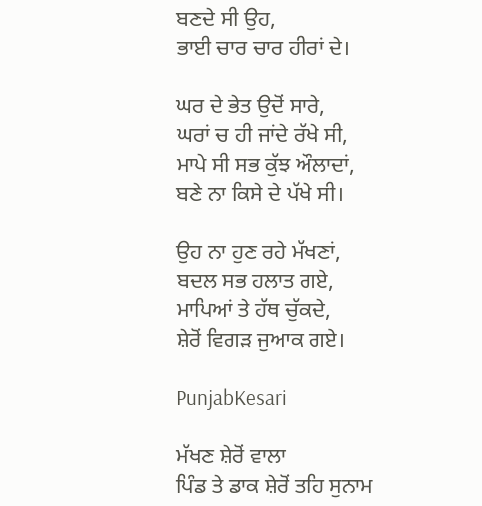ਬਣਦੇ ਸੀ ਉਹ,
ਭਾਈ ਚਾਰ ਚਾਰ ਹੀਰਾਂ ਦੇ।

ਘਰ ਦੇ ਭੇਤ ਉਦੋਂ ਸਾਰੇ,
ਘਰਾਂ ਚ ਹੀ ਜਾਂਦੇ ਰੱਖੇ ਸੀ,
ਮਾਪੇ ਸੀ ਸਭ ਕੁੱਝ ਔਲਾਦਾਂ,
ਬਣੇ ਨਾ ਕਿਸੇ ਦੇ ਪੱਖੇ ਸੀ।

ਉਹ ਨਾ ਹੁਣ ਰਹੇ ਮੱਖਣਾਂ,
ਬਦਲ ਸਭ ਹਲਾਤ ਗਏ,
ਮਾਪਿਆਂ ਤੇ ਹੱਥ ਚੁੱਕਦੇ,
ਸ਼ੇਰੋਂ ਵਿਗੜ ਜੁਆਕ ਗਏ।

PunjabKesari

ਮੱਖਣ ਸ਼ੇਰੋਂ ਵਾਲਾ
ਪਿੰਡ ਤੇ ਡਾਕ ਸ਼ੇਰੋਂ ਤਹਿ ਸੁਨਾਮ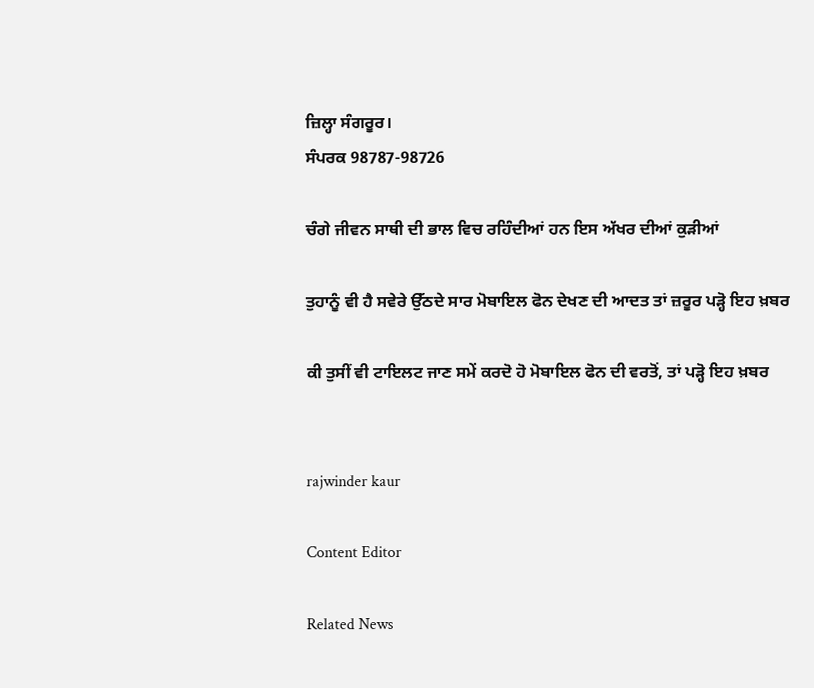ਜ਼ਿਲ੍ਹਾ ਸੰਗਰੂਰ।
ਸੰਪਰਕ 98787-98726

ਚੰਗੇ ਜੀਵਨ ਸਾਥੀ ਦੀ ਭਾਲ ਵਿਚ ਰਹਿੰਦੀਆਂ ਹਨ ਇਸ ਅੱਖਰ ਦੀਆਂ ਕੁੜੀਆਂ

ਤੁਹਾਨੂੰ ਵੀ ਹੈ ਸਵੇਰੇ ਉੱਠਦੇ ਸਾਰ ਮੋਬਾਇਲ ਫੋਨ ਦੇਖਣ ਦੀ ਆਦਤ ਤਾਂ ਜ਼ਰੂਰ ਪੜ੍ਹੋ ਇਹ ਖ਼ਬਰ

ਕੀ ਤੁਸੀਂ ਵੀ ਟਾਇਲਟ ਜਾਣ ਸਮੇਂ ਕਰਦੋ ਹੋ ਮੋਬਾਇਲ ਫੋਨ ਦੀ ਵਰਤੋਂ, ਤਾਂ ਪੜ੍ਹੋ ਇਹ ਖ਼ਬਰ


rajwinder kaur

Content Editor

Related News